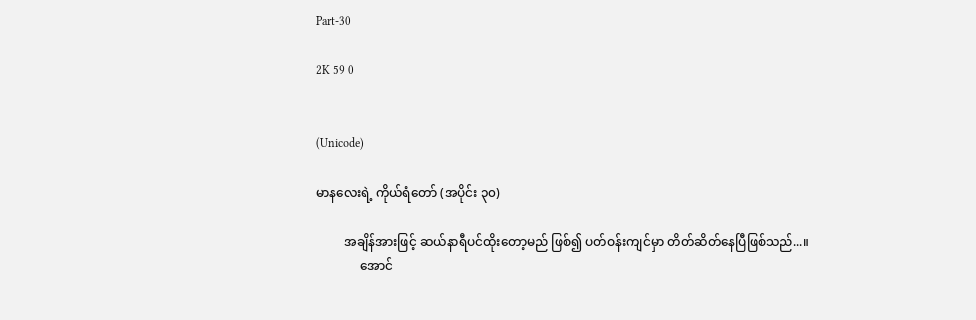Part-30

2K 59 0


(Unicode)

မာနလေးရဲ့ ကိုယ်ရံတော် (အပိုင်း ၃၀)

         အချိန်အားဖြင့် ဆယ်နာရီပင်ထိုးတော့မည် ဖြစ်၍ ပတ်ဝန်းကျင်မှာ တိတ်ဆိတ်နေပြီဖြစ်သည်...။
              အောင်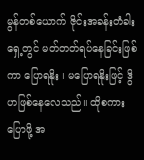မွန်တစ်ယောက် ဇိုင်းအခန်းတံခါးရှေ့တွင် မတ်တတ်ရပ်နေခြင်းဖြစ်ကာ ပြောရနိုး ၊ မပြောရနိုးဖြင့် ဒွိဟဖြစ်နေလေသည်။ ထိုစကားပြောဖို့ အ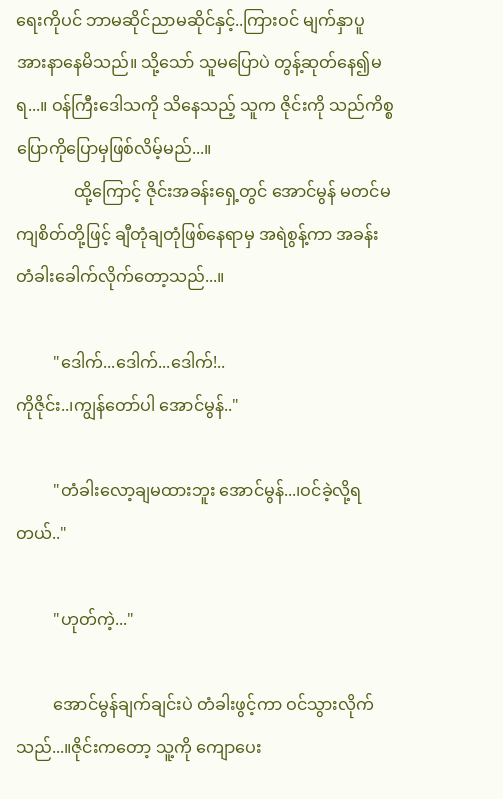ရေးကိုပင် ဘာမဆိုင်ညာမဆိုင်နှင့်..ကြားဝင် မျက်နှာပူ အားနာနေမိသည်။ သို့သော် သူမပြောပဲ တွန့်ဆုတ်နေ၍မရ...။ ဝန်ကြီးဒေါသကို သိနေသည့် သူက ဇိုင်းကို သည်ကိစ္စ ပြောကိုပြောမှဖြစ်လိမ့်မည်...။
              ထို့ကြောင့် ဇိုင်းအခန်းရှေ့တွင် အောင်မွန် မတင်မကျစိတ်တို့ဖြင့် ချီတုံချတုံဖြစ်နေရာမှ အရဲစွန့်ကာ အခန်းတံခါးခေါက်လိုက်တော့သည်...။

         "ဒေါက်...ဒေါက်...ဒေါက်!..
ကိုဇိုင်း..၊ကျွန်တော်ပါ အောင်မွန်.."

         "တံခါးလော့ချမထားဘူး အောင်မွန်...၊ဝင်ခဲ့လို့ရတယ်.."

         "ဟုတ်ကဲ့..."

         အောင်မွန်ချက်ချင်းပဲ တံခါးဖွင့်ကာ ဝင်သွားလိုက်သည်...။ဇိုင်းကတော့ သူ့ကို ကျောပေး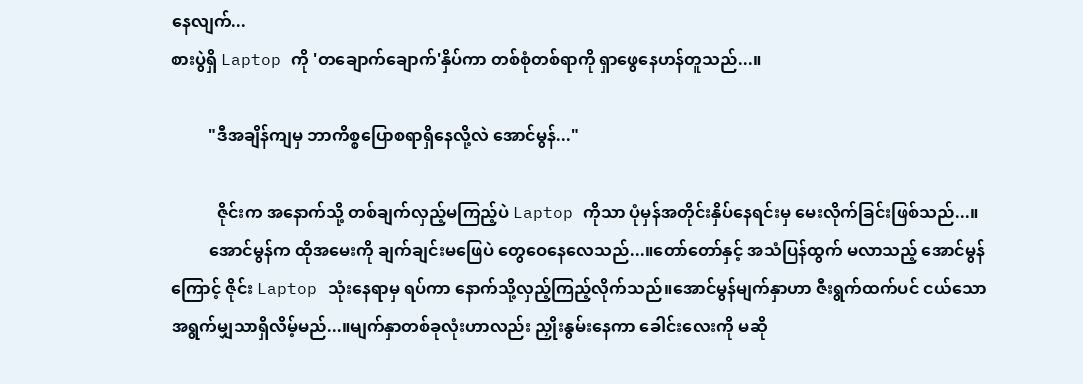နေလျက်...
စားပွဲရှိ Laptop ကို 'တချောက်ချောက်'နှိပ်ကာ တစ်စုံတစ်ရာကို ရှာဖွေနေဟန်တူသည်...။

         "ဒီအချိန်ကျမှ ဘာကိစ္စပြောစရာရှိနေလို့လဲ အောင်မွန်..."

           ဇိုင်းက အနောက်သို့ တစ်ချက်လှည့်မကြည့်ပဲ Laptop ကိုသာ ပုံမှန်အတိုင်းနှိပ်နေရင်းမှ မေးလိုက်ခြင်းဖြစ်သည်...။
         အောင်မွန်က ထိုအမေးကို ချက်ချင်းမဖြေပဲ တွေဝေနေလေသည်...။တော်တော်နှင့် အသံပြန်ထွက် မလာသည့် အောင်မွန်ကြောင့် ဇိုင်း Laptop သုံးနေရာမှ ရပ်ကာ နောက်သို့လှည့်ကြည့်လိုက်သည်။အောင်မွန်မျက်နှာဟာ ဇီးရွက်ထက်ပင် ငယ်သော အရွက်မျှသာရှိလိမ့်မည်...။မျက်နှာတစ်ခုလုံးဟာလည်း ညှိုးနွမ်းနေကာ ခေါင်းလေးကို မဆို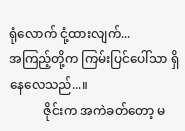ရုံလောက် ငုံ့ထားလျက်...
အကြည့်တို့က ကြမ်းပြင်ပေါ်သာ ရှိနေလေသည်...။
           ဇိုင်းက အကဲခတ်တော့ မ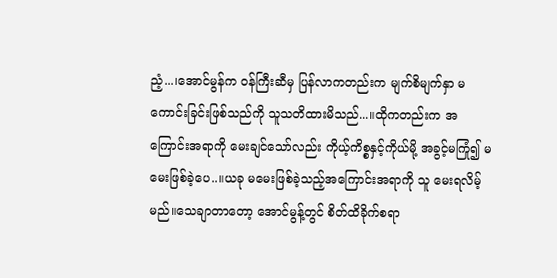ညံ့...၊အောင်မွန်က ဝန်ကြီးဆီမှ ပြန်လာကတည်းက မျက်စိမျက်နှာ မကောင်းခြင်းဖြစ်သည်ကို သူသတိထားမိသည်...။ထိုကတည်းက အကြောင်းအရာကို မေးချင်သော်လည်း ကိုယ့်ကိစ္စနှင့်ကိုယ်မို့ အခွင့်မကြုံ၍ မမေးဖြစ်ခဲ့ပေ..။ယခု မမေးဖြစ်ခဲ့သည့်အကြောင်းအရာကို သူ မေးရလိမ့်မည်။သေချာတာတော့ အောင်မွန့်တွင် စိတ်ထိခိုက်စရာ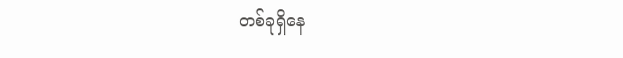တစ်ခုရှိနေ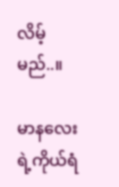လိမ့်မည်..။

မာနလေးရဲ့ကိုယ်ရံ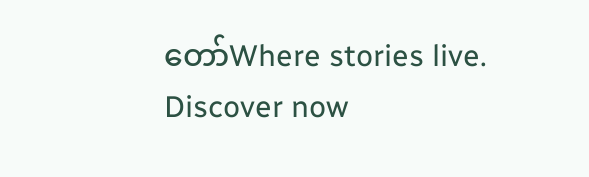တော်Where stories live. Discover now